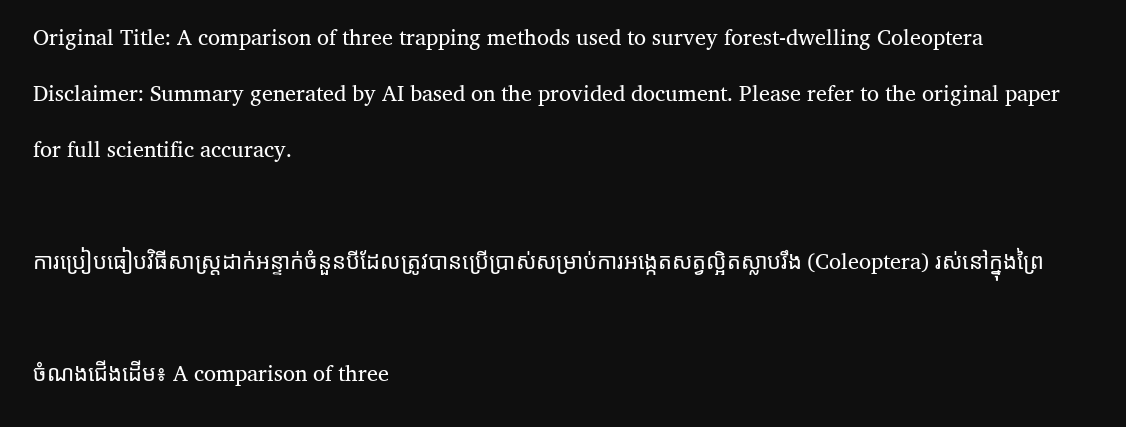Original Title: A comparison of three trapping methods used to survey forest-dwelling Coleoptera
Disclaimer: Summary generated by AI based on the provided document. Please refer to the original paper for full scientific accuracy.

ការប្រៀបធៀបវិធីសាស្ត្រដាក់អន្ទាក់ចំនួនបីដែលត្រូវបានប្រើប្រាស់សម្រាប់ការអង្កេតសត្វល្អិតស្លាបរឹង (Coleoptera) រស់នៅក្នុងព្រៃ

ចំណងជើងដើម៖ A comparison of three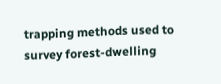trapping methods used to survey forest-dwelling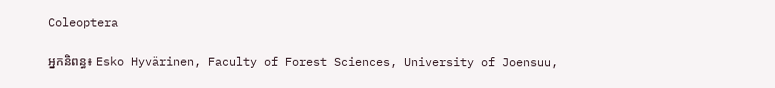Coleoptera

អ្នកនិពន្ធ៖ Esko Hyvärinen, Faculty of Forest Sciences, University of Joensuu,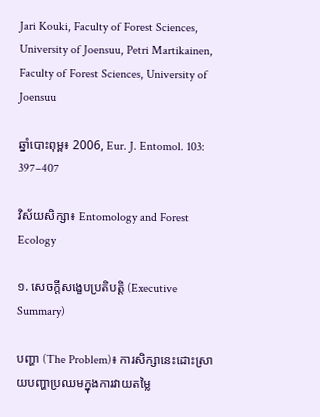Jari Kouki, Faculty of Forest Sciences, University of Joensuu, Petri Martikainen, Faculty of Forest Sciences, University of Joensuu

ឆ្នាំបោះពុម្ព៖ 2006, Eur. J. Entomol. 103: 397–407

វិស័យសិក្សា៖ Entomology and Forest Ecology

១. សេចក្តីសង្ខេបប្រតិបត្តិ (Executive Summary)

បញ្ហា (The Problem)៖ ការសិក្សានេះដោះស្រាយបញ្ហាប្រឈមក្នុងការវាយតម្លៃ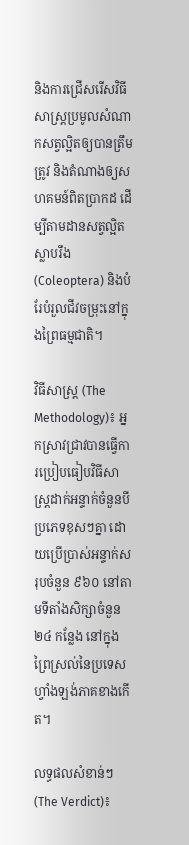និងការជ្រើសរើសវិធីសាស្ត្រប្រមូលសំណាកសត្វល្អិតឲ្យបានត្រឹមត្រូវ និងតំណាងឲ្យសហគមន៍ពិតប្រាកដ ដើម្បីតាមដានសត្វល្អិតស្លាបរឹង (Coleoptera) និងបំរែបំរួលជីវចម្រុះនៅក្នុងព្រៃធម្មជាតិ។

វិធីសាស្ត្រ (The Methodology)៖ អ្នកស្រាវជ្រាវបានធ្វើការប្រៀបធៀបវិធីសាស្ត្រដាក់អន្ទាក់ចំនួនបីប្រភេទខុសៗគ្នា ដោយប្រើប្រាស់អន្ទាក់សរុបចំនួន ៩៦០ នៅតាមទីតាំងសិក្សាចំនួន ២៤ កន្លែង នៅក្នុងព្រៃស្រល់នៃប្រទេសហ្វាំងឡង់ភាគខាងកើត។

លទ្ធផលសំខាន់ៗ (The Verdict)៖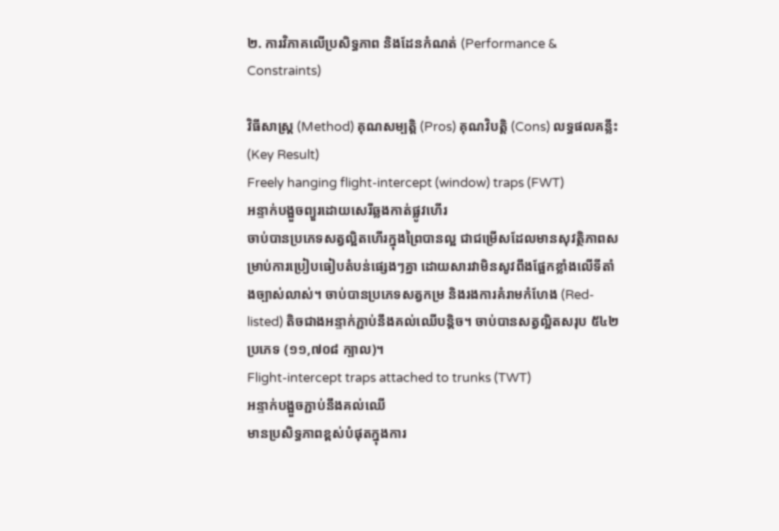២. ការវិភាគលើប្រសិទ្ធភាព និងដែនកំណត់ (Performance & Constraints)

វិធីសាស្ត្រ (Method) គុណសម្បត្តិ (Pros) គុណវិបត្តិ (Cons) លទ្ធផលគន្លឹះ (Key Result)
Freely hanging flight-intercept (window) traps (FWT)
អន្ទាក់បង្អួចព្យួរដោយសេរីឆ្លងកាត់ផ្លូវហើរ
ចាប់បានប្រភេទសត្វល្អិតហើរក្នុងព្រៃបានល្អ ជាជម្រើសដែលមានសុវត្ថិភាពសម្រាប់ការប្រៀបធៀបតំបន់ផ្សេងៗគ្នា ដោយសារវាមិនសូវពឹងផ្អែកខ្លាំងលើទីតាំងច្បាស់លាស់។ ចាប់បានប្រភេទសត្វកម្រ និងរងការគំរាមកំហែង (Red-listed) តិចជាងអន្ទាក់ភ្ជាប់នឹងគល់ឈើបន្តិច។ ចាប់បានសត្វល្អិតសរុប ៥៤២ ប្រភេទ (១១,៧០៨ ក្បាល)។
Flight-intercept traps attached to trunks (TWT)
អន្ទាក់បង្អួចភ្ជាប់នឹងគល់ឈើ
មានប្រសិទ្ធភាពខ្ពស់បំផុតក្នុងការ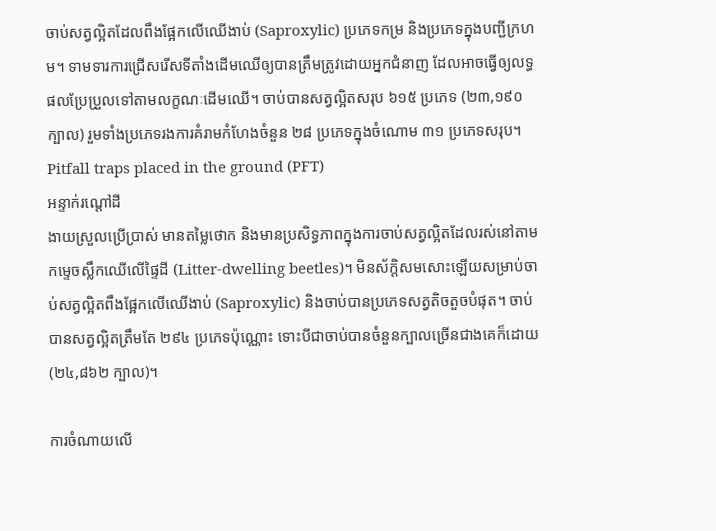ចាប់សត្វល្អិតដែលពឹងផ្អែកលើឈើងាប់ (Saproxylic) ប្រភេទកម្រ និងប្រភេទក្នុងបញ្ជីក្រហម។ ទាមទារការជ្រើសរើសទីតាំងដើមឈើឲ្យបានត្រឹមត្រូវដោយអ្នកជំនាញ ដែលអាចធ្វើឲ្យលទ្ធផលប្រែប្រួលទៅតាមលក្ខណៈដើមឈើ។ ចាប់បានសត្វល្អិតសរុប ៦១៥ ប្រភេទ (២៣,១៩០ ក្បាល) រួមទាំងប្រភេទរងការគំរាមកំហែងចំនួន ២៨ ប្រភេទក្នុងចំណោម ៣១ ប្រភេទសរុប។
Pitfall traps placed in the ground (PFT)
អន្ទាក់រណ្តៅដី
ងាយស្រួលប្រើប្រាស់ មានតម្លៃថោក និងមានប្រសិទ្ធភាពក្នុងការចាប់សត្វល្អិតដែលរស់នៅតាមកម្ទេចស្លឹកឈើលើផ្ទៃដី (Litter-dwelling beetles)។ មិនស័ក្តិសមសោះឡើយសម្រាប់ចាប់សត្វល្អិតពឹងផ្អែកលើឈើងាប់ (Saproxylic) និងចាប់បានប្រភេទសត្វតិចតួចបំផុត។ ចាប់បានសត្វល្អិតត្រឹមតែ ២៩៤ ប្រភេទប៉ុណ្ណោះ ទោះបីជាចាប់បានចំនួនក្បាលច្រើនជាងគេក៏ដោយ (២៤,៨៦២ ក្បាល)។

ការចំណាយលើ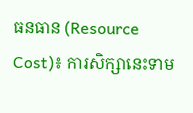ធនធាន (Resource Cost)៖ ការសិក្សានេះទាម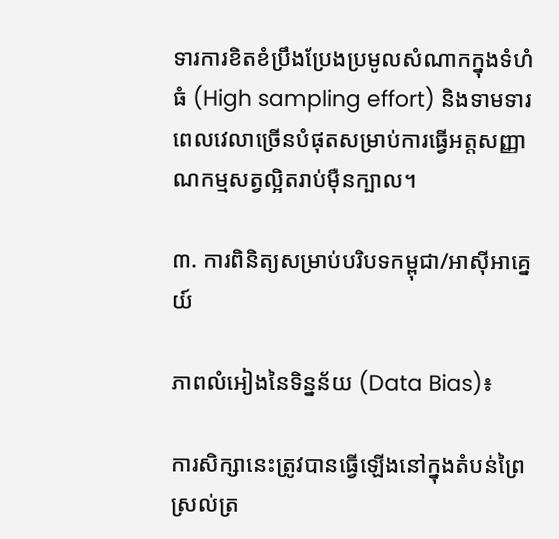ទារការខិតខំប្រឹងប្រែងប្រមូលសំណាកក្នុងទំហំធំ (High sampling effort) និងទាមទារពេលវេលាច្រើនបំផុតសម្រាប់ការធ្វើអត្តសញ្ញាណកម្មសត្វល្អិតរាប់ម៉ឺនក្បាល។

៣. ការពិនិត្យសម្រាប់បរិបទកម្ពុជា/អាស៊ីអាគ្នេយ៍

ភាពលំអៀងនៃទិន្នន័យ (Data Bias)៖

ការសិក្សានេះត្រូវបានធ្វើឡើងនៅក្នុងតំបន់ព្រៃស្រល់ត្រ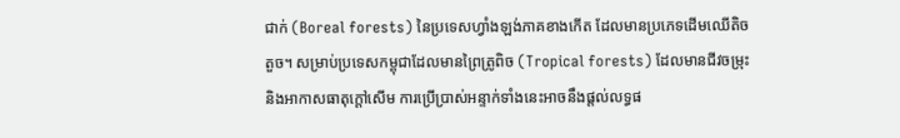ជាក់ (Boreal forests) នៃប្រទេសហ្វាំងឡង់ភាគខាងកើត ដែលមានប្រភេទដើមឈើតិចតួច។ សម្រាប់ប្រទេសកម្ពុជាដែលមានព្រៃត្រូពិច (Tropical forests) ដែលមានជីវចម្រុះនិងអាកាសធាតុក្តៅសើម ការប្រើប្រាស់អន្ទាក់ទាំងនេះអាចនឹងផ្តល់លទ្ធផ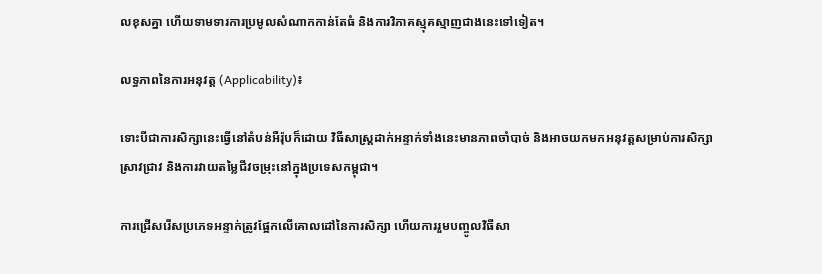លខុសគ្នា ហើយទាមទារការប្រមូលសំណាកកាន់តែធំ និងការវិភាគស្មុគស្មាញជាងនេះទៅទៀត។

លទ្ធភាពនៃការអនុវត្ត (Applicability)៖

ទោះបីជាការសិក្សានេះធ្វើនៅតំបន់អឺរ៉ុបក៏ដោយ វិធីសាស្ត្រដាក់អន្ទាក់ទាំងនេះមានភាពចាំបាច់ និងអាចយកមកអនុវត្តសម្រាប់ការសិក្សាស្រាវជ្រាវ និងការវាយតម្លៃជីវចម្រុះនៅក្នុងប្រទេសកម្ពុជា។

ការជ្រើសរើសប្រភេទអន្ទាក់ត្រូវផ្អែកលើគោលដៅនៃការសិក្សា ហើយការរួមបញ្ចូលវិធីសា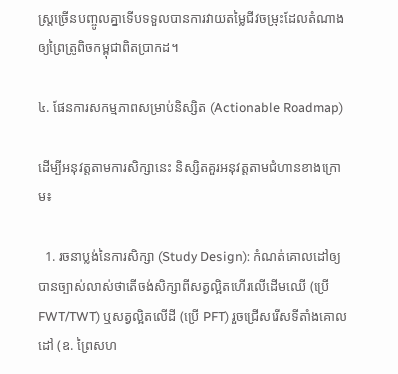ស្ត្រច្រើនបញ្ចូលគ្នាទើបទទួលបានការវាយតម្លៃជីវចម្រុះដែលតំណាងឲ្យព្រៃត្រូពិចកម្ពុជាពិតប្រាកដ។

៤. ផែនការសកម្មភាពសម្រាប់និស្សិត (Actionable Roadmap)

ដើម្បីអនុវត្តតាមការសិក្សានេះ និស្សិតគួរអនុវត្តតាមជំហានខាងក្រោម៖

  1. រចនាប្លង់នៃការសិក្សា (Study Design): កំណត់គោលដៅឲ្យបានច្បាស់លាស់ថាតើចង់សិក្សាពីសត្វល្អិតហើរលើដើមឈើ (ប្រើ FWT/TWT) ឬសត្វល្អិតលើដី (ប្រើ PFT) រួចជ្រើសរើសទីតាំងគោលដៅ (ឧ. ព្រៃសហ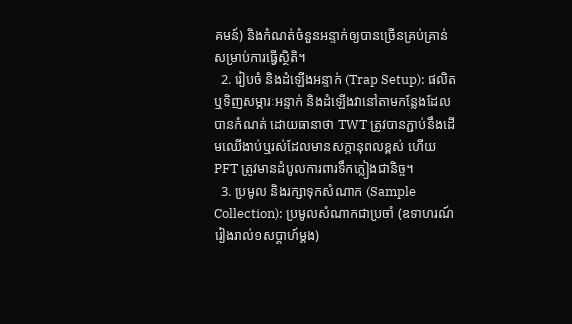គមន៍) និងកំណត់ចំនួនអន្ទាក់ឲ្យបានច្រើនគ្រប់គ្រាន់សម្រាប់ការធ្វើស្ថិតិ។
  2. រៀបចំ និងដំឡើងអន្ទាក់ (Trap Setup): ផលិត ឬទិញសម្ភារៈអន្ទាក់ និងដំឡើងវានៅតាមកន្លែងដែលបានកំណត់ ដោយធានាថា TWT ត្រូវបានភ្ជាប់នឹងដើមឈើងាប់ឬរស់ដែលមានសក្តានុពលខ្ពស់ ហើយ PFT ត្រូវមានដំបូលការពារទឹកភ្លៀងជានិច្ច។
  3. ប្រមូល និងរក្សាទុកសំណាក (Sample Collection): ប្រមូលសំណាកជាប្រចាំ (ឧទាហរណ៍ រៀងរាល់១សប្តាហ៍ម្តង)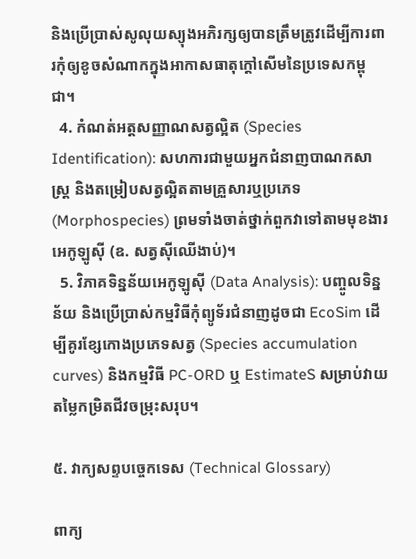និងប្រើប្រាស់សូលុយស្យុងអភិរក្សឲ្យបានត្រឹមត្រូវដើម្បីការពារកុំឲ្យខូចសំណាកក្នុងអាកាសធាតុក្តៅសើមនៃប្រទេសកម្ពុជា។
  4. កំណត់អត្តសញ្ញាណសត្វល្អិត (Species Identification): សហការជាមួយអ្នកជំនាញបាណកសាស្ត្រ និងតម្រៀបសត្វល្អិតតាមគ្រួសារឬប្រភេទ (Morphospecies) ព្រមទាំងចាត់ថ្នាក់ពួកវាទៅតាមមុខងារអេកូឡូស៊ី (ឧ. សត្វស៊ីឈើងាប់)។
  5. វិភាគទិន្នន័យអេកូឡូស៊ី (Data Analysis): បញ្ចូលទិន្នន័យ និងប្រើប្រាស់កម្មវិធីកុំព្យូទ័រជំនាញដូចជា EcoSim ដើម្បីគូរខ្សែកោងប្រភេទសត្វ (Species accumulation curves) និងកម្មវិធី PC-ORD ឬ EstimateS សម្រាប់វាយតម្លៃកម្រិតជីវចម្រុះសរុប។

៥. វាក្យសព្ទបច្ចេកទេស (Technical Glossary)

ពាក្យ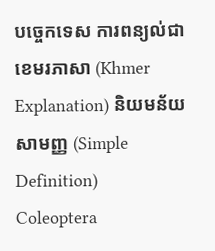បច្ចេកទេស ការពន្យល់ជាខេមរភាសា (Khmer Explanation) និយមន័យសាមញ្ញ (Simple Definition)
Coleoptera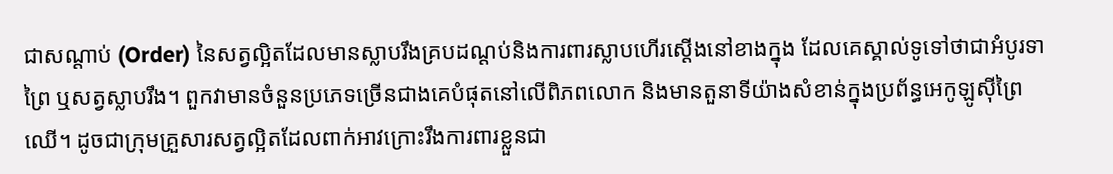ជាសណ្ដាប់ (Order) នៃសត្វល្អិតដែលមានស្លាបរឹងគ្របដណ្ដប់និងការពារស្លាបហើរស្ដើងនៅខាងក្នុង ដែលគេស្គាល់ទូទៅថាជាអំបូរទាព្រៃ ឬសត្វស្លាបរឹង។ ពួកវាមានចំនួនប្រភេទច្រើនជាងគេបំផុតនៅលើពិភពលោក និងមានតួនាទីយ៉ាងសំខាន់ក្នុងប្រព័ន្ធអេកូឡូស៊ីព្រៃឈើ។ ដូចជាក្រុមគ្រួសារសត្វល្អិតដែលពាក់អាវក្រោះរឹងការពារខ្លួនជា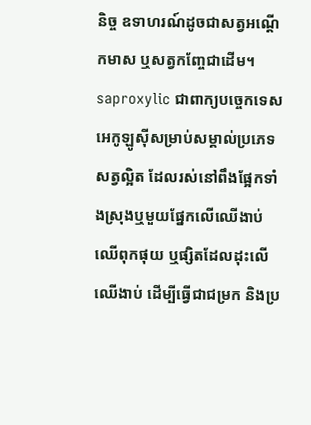និច្ច ឧទាហរណ៍ដូចជាសត្វអណ្តើកមាស ឬសត្វកញ្ចែជាដើម។
saproxylic ជាពាក្យបច្ចេកទេសអេកូឡូស៊ីសម្រាប់សម្គាល់ប្រភេទសត្វល្អិត ដែលរស់នៅពឹងផ្អែកទាំងស្រុងឬមួយផ្នែកលើឈើងាប់ ឈើពុកផុយ ឬផ្សិតដែលដុះលើឈើងាប់ ដើម្បីធ្វើជាជម្រក និងប្រ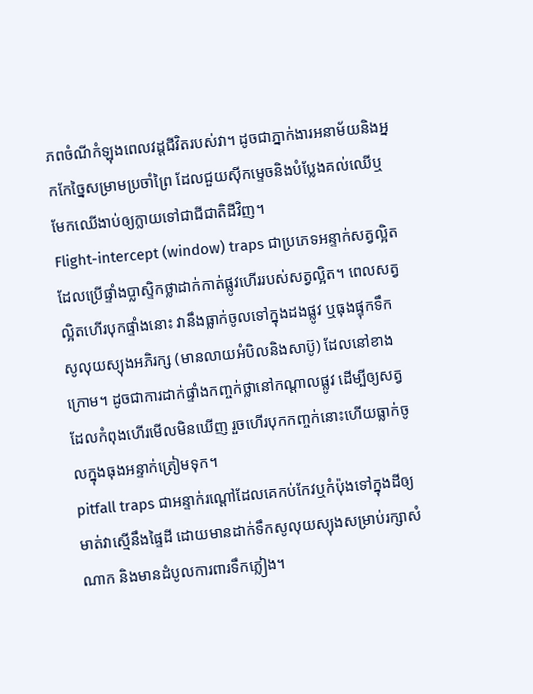ភពចំណីកំឡុងពេលវដ្តជីវិតរបស់វា។ ដូចជាភ្នាក់ងារអនាម័យនិងអ្នកកែច្នៃសម្រាមប្រចាំព្រៃ ដែលជួយស៊ីកម្ទេចនិងបំប្លែងគល់ឈើឬមែកឈើងាប់ឲ្យក្លាយទៅជាជីជាតិដីវិញ។
Flight-intercept (window) traps ជាប្រភេទអន្ទាក់សត្វល្អិតដែលប្រើផ្ទាំងប្លាស្ទិកថ្លាដាក់កាត់ផ្លូវហើររបស់សត្វល្អិត។ ពេលសត្វល្អិតហើរបុកផ្ទាំងនោះ វានឹងធ្លាក់ចូលទៅក្នុងដងផ្លូវ ឬធុងផ្ទុកទឹកសូលុយស្យុងអភិរក្ស (មានលាយអំបិលនិងសាប៊ូ) ដែលនៅខាងក្រោម។ ដូចជាការដាក់ផ្ទាំងកញ្ចក់ថ្លានៅកណ្តាលផ្លូវ ដើម្បីឲ្យសត្វដែលកំពុងហើរមើលមិនឃើញ រួចហើរបុកកញ្ចក់នោះហើយធ្លាក់ចូលក្នុងធុងអន្ទាក់ត្រៀមទុក។
pitfall traps ជាអន្ទាក់រណ្តៅដែលគេកប់កែវឬកំប៉ុងទៅក្នុងដីឲ្យមាត់វាស្មើនឹងផ្ទៃដី ដោយមានដាក់ទឹកសូលុយស្យុងសម្រាប់រក្សាសំណាក និងមានដំបូលការពារទឹកភ្លៀង។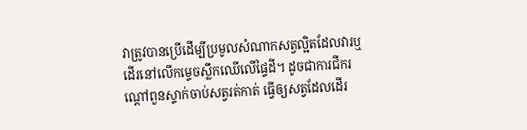វាត្រូវបានប្រើដើម្បីប្រមូលសំណាកសត្វល្អិតដែលវារឬដើរនៅលើកម្ទេចស្លឹកឈើលើផ្ទៃដី។ ដូចជាការជីករណ្តៅពួនស្ទាក់ចាប់សត្វរត់កាត់ ធ្វើឲ្យសត្វដែលដើរ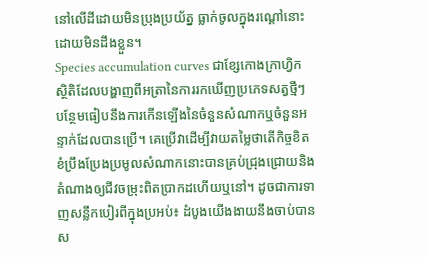នៅលើដីដោយមិនប្រុងប្រយ័ត្ន ធ្លាក់ចូលក្នុងរណ្តៅនោះដោយមិនដឹងខ្លួន។
Species accumulation curves ជាខ្សែកោងក្រាហ្វិកស្ថិតិដែលបង្ហាញពីអត្រានៃការរកឃើញប្រភេទសត្វថ្មីៗ បន្ថែមធៀបនឹងការកើនឡើងនៃចំនួនសំណាកឬចំនួនអន្ទាក់ដែលបានប្រើ។ គេប្រើវាដើម្បីវាយតម្លៃថាតើកិច្ចខិតខំប្រឹងប្រែងប្រមូលសំណាកនោះបានគ្រប់ជ្រុងជ្រោយនិងតំណាងឲ្យជីវចម្រុះពិតប្រាកដហើយឬនៅ។ ដូចជាការទាញសន្លឹកបៀរពីក្នុងប្រអប់៖ ដំបូងយើងងាយនឹងចាប់បានស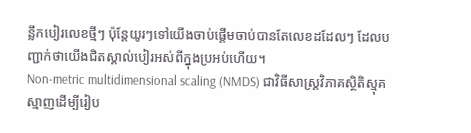ន្លឹកបៀរលេខថ្មីៗ ប៉ុន្តែយូរៗទៅយើងចាប់ផ្តើមចាប់បានតែលេខដដែលៗ ដែលបញ្ជាក់ថាយើងជិតស្គាល់បៀរអស់ពីក្នុងប្រអប់ហើយ។
Non-metric multidimensional scaling (NMDS) ជាវិធីសាស្ត្រវិភាគស្ថិតិស្មុគស្មាញដើម្បីរៀប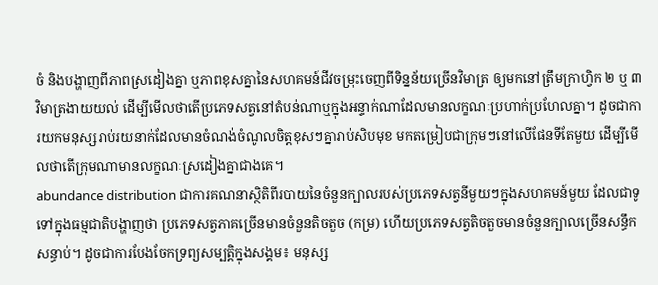ចំ និងបង្ហាញពីភាពស្រដៀងគ្នា ឬភាពខុសគ្នានៃសហគមន៍ជីវចម្រុះចេញពីទិន្នន័យច្រើនវិមាត្រ ឲ្យមកនៅត្រឹមក្រាហ្វិក ២ ឬ ៣ វិមាត្រងាយយល់ ដើម្បីមើលថាតើប្រភេទសត្វនៅតំបន់ណាឬក្នុងអន្ទាក់ណាដែលមានលក្ខណៈប្រហាក់ប្រហែលគ្នា។ ដូចជាការយកមនុស្សរាប់រយនាក់ដែលមានចំណង់ចំណូលចិត្តខុសៗគ្នារាប់សិបមុខ មកតម្រៀបជាក្រុមៗនៅលើផែនទីតែមួយ ដើម្បីមើលថាតើក្រុមណាមានលក្ខណៈស្រដៀងគ្នាជាងគេ។
abundance distribution ជាការគណនាស្ថិតិពីរបាយនៃចំនួនក្បាលរបស់ប្រភេទសត្វនីមួយៗក្នុងសហគមន៍មួយ ដែលជាទូទៅក្នុងធម្មជាតិបង្ហាញថា ប្រភេទសត្វភាគច្រើនមានចំនួនតិចតួច (កម្រ) ហើយប្រភេទសត្វតិចតួចមានចំនួនក្បាលច្រើនសន្ធឹកសន្ធាប់។ ដូចជាការបែងចែកទ្រព្យសម្បត្តិក្នុងសង្គម៖ មនុស្ស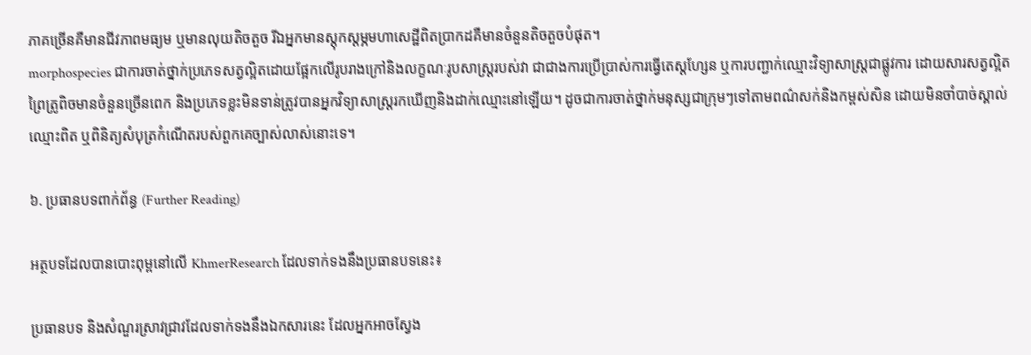ភាគច្រើនគឺមានជីវភាពមធ្យម ឬមានលុយតិចតួច រីឯអ្នកមានស្តុកស្តម្ភមហាសេដ្ឋីពិតប្រាកដគឺមានចំនួនតិចតួចបំផុត។
morphospecies ជាការចាត់ថ្នាក់ប្រភេទសត្វល្អិតដោយផ្អែកលើរូបរាងក្រៅនិងលក្ខណៈរូបសាស្ត្ររបស់វា ជាជាងការប្រើប្រាស់ការធ្វើតេស្តហ្សែន ឬការបញ្ជាក់ឈ្មោះវិទ្យាសាស្ត្រជាផ្លូវការ ដោយសារសត្វល្អិតព្រៃត្រូពិចមានចំនួនច្រើនពេក និងប្រភេទខ្លះមិនទាន់ត្រូវបានអ្នកវិទ្យាសាស្ត្ររកឃើញនិងដាក់ឈ្មោះនៅឡើយ។ ដូចជាការចាត់ថ្នាក់មនុស្សជាក្រុមៗទៅតាមពណ៌សក់និងកម្ពស់សិន ដោយមិនចាំបាច់ស្គាល់ឈ្មោះពិត ឬពិនិត្យសំបុត្រកំណើតរបស់ពួកគេច្បាស់លាស់នោះទេ។

៦. ប្រធានបទពាក់ព័ន្ធ (Further Reading)

អត្ថបទដែលបានបោះពុម្ពនៅលើ KhmerResearch ដែលទាក់ទងនឹងប្រធានបទនេះ៖

ប្រធានបទ និងសំណួរស្រាវជ្រាវដែលទាក់ទងនឹងឯកសារនេះ ដែលអ្នកអាចស្វែង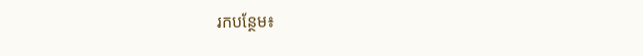រកបន្ថែម៖